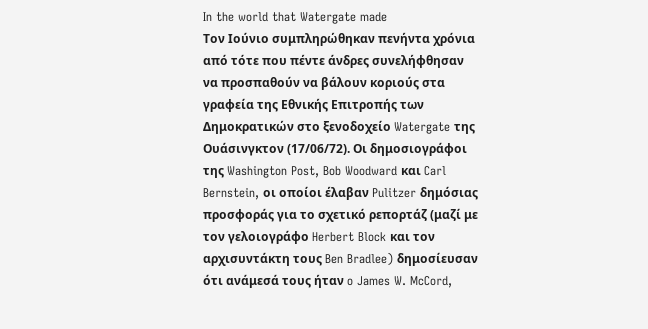In the world that Watergate made
Τον Ιούνιο συμπληρώθηκαν πενήντα χρόνια από τότε που πέντε άνδρες συνελήφθησαν να προσπαθούν να βάλουν κοριούς στα γραφεία της Εθνικής Επιτροπής των Δημοκρατικών στο ξενοδοχείο Watergate της Ουάσινγκτον (17/06/72). Οι δημοσιογράφοι της Washington Post, Bob Woodward και Carl Bernstein, οι οποίοι έλαβαν Pulitzer δημόσιας προσφοράς για το σχετικό ρεπορτάζ (μαζί με τον γελοιογράφο Herbert Block και τον αρχισυντάκτη τους Ben Bradlee) δημοσίευσαν ότι ανάμεσά τους ήταν o James W. McCord,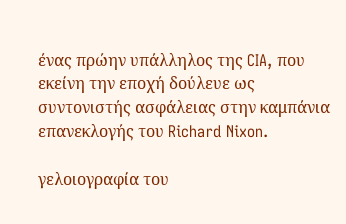ένας πρώην υπάλληλος της CIA, που εκείνη την εποχή δούλευε ως συντονιστής ασφάλειας στην καμπάνια επανεκλογής του Richard Nixon.

γελοιογραφία του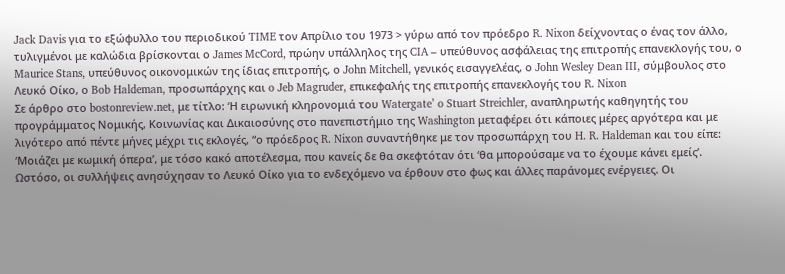Jack Davis για το εξώφυλλο του περιοδικού TIME τον Απρίλιο του 1973 > γύρω από τον πρόεδρο R. Nixon δείχνοντας ο ένας τον άλλο, τυλιγμένοι με καλώδια βρίσκονται ο James McCord, πρώην υπάλληλος της CIA – υπεύθυνος ασφάλειας της επιτροπής επανεκλογής του, ο Maurice Stans, υπεύθυνος οικονομικών της ίδιας επιτροπής, ο John Mitchell, γενικός εισαγγελέας, ο John Wesley Dean III, σύμβουλος στο Λευκό Οίκο, ο Bob Haldeman, προσωπάρχης και o Jeb Magruder, επικεφαλής της επιτροπής επανεκλογής του R. Nixon
Σε άρθρο στο bostonreview.net, με τίτλο: ‘Η ειρωνική κληρονομιά του Watergate’ o Stuart Streichler, αναπληρωτής καθηγητής του προγράμματος Νομικής, Κοινωνίας και Δικαιοσύνης στο πανεπιστήμιο της Washington μεταφέρει ότι κάποιες μέρες αργότερα και με λιγότερο από πέντε μήνες μέχρι τις εκλογές, “ο πρόεδρος R. Nixon συναντήθηκε με τον προσωπάρχη του H. R. Haldeman και του είπε: ‘Μοιάζει με κωμική όπερα’, με τόσο κακό αποτέλεσμα, που κανείς δε θα σκεφτόταν ότι ‘θα μπορούσαμε να το έχουμε κάνει εμείς’. Ωστόσο, οι συλλήψεις ανησύχησαν το Λευκό Οίκο για το ενδεχόμενο να έρθουν στο φως και άλλες παράνομες ενέργειες. Οι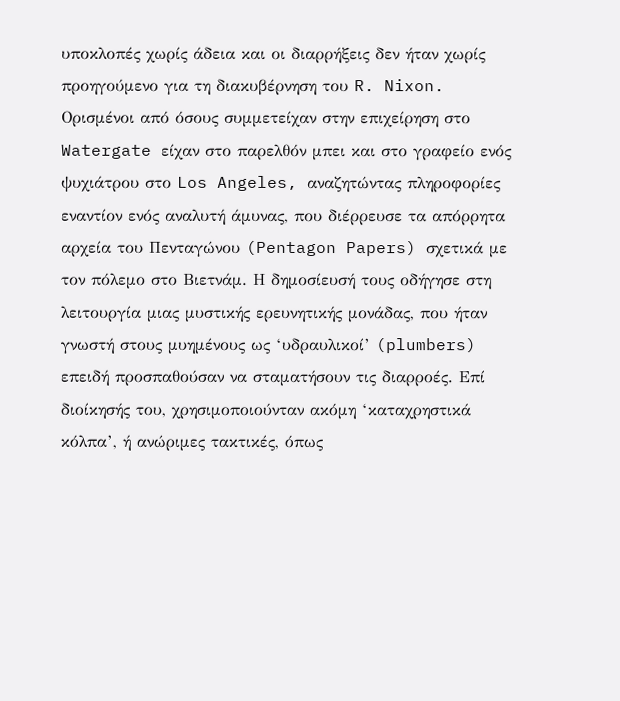υποκλοπές χωρίς άδεια και οι διαρρήξεις δεν ήταν χωρίς προηγούμενο για τη διακυβέρνηση του R. Nixon. Ορισμένοι από όσους συμμετείχαν στην επιχείρηση στο Watergate είχαν στο παρελθόν μπει και στο γραφείο ενός ψυχιάτρου στο Los Angeles, αναζητώντας πληροφορίες εναντίον ενός αναλυτή άμυνας, που διέρρευσε τα απόρρητα αρχεία του Πενταγώνου (Pentagon Papers) σχετικά με τον πόλεμο στο Βιετνάμ. Η δημοσίευσή τους οδήγησε στη λειτουργία μιας μυστικής ερευνητικής μονάδας, που ήταν γνωστή στους μυημένους ως ‘υδραυλικοί’ (plumbers) επειδή προσπαθούσαν να σταματήσουν τις διαρροές. Επί διοίκησής του, χρησιμοποιούνταν ακόμη ‘καταχρηστικά κόλπα’, ή ανώριμες τακτικές, όπως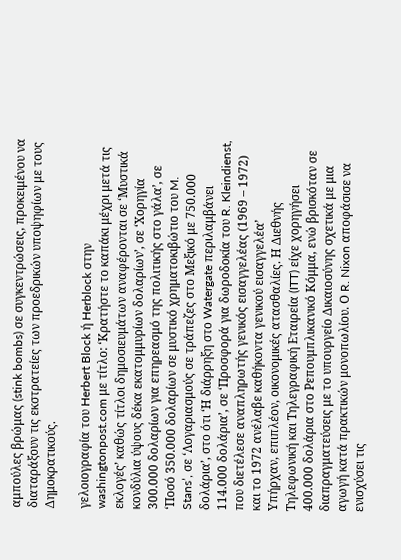αμπούλες βρώμας (stink bombs) σε συγκεντρώσεις, προκειμένου να διαταράξουν τις εκστρατείες των προεδρικών υποψηφίων με τους Δημοκρατικούς.

γελοιογραφία του Herbert Block ή Herblock στην washingtonpost.com με τίτλο: ‘Κρατήστε το καπάκι μέχρι μετά τις εκλογές’ καθώς τίτλοι δημοσιευμάτων αναφέρονται σε ‘Μυστικά κονδύλια ύψους δέκα εκατομμυρίων δολαρίων’, σε ‘Χορηγία 300.000 δολαρίων για επηρεασμό της πολιτικής στο γάλα’, σε ‘Ποσό 350.000 δολαρίων σε μυστικό χρηματοκιβώτιο του M. Stans’, σε ‘Λογαριασμούς σε τράπεζες στο Μεξικό με 750.000 δολάρια’, στο ότι ‘Η διάρρηξη στο Watergate περιλαμβάνει 114.000 δολάρια’, σε ‘Προσφορά για δωροδοκία του R. Kleindienst, που διετέλεσε αναπληρωτής γενικός εισαγγελέας (1969 – 1972) και το 1972 ανέλαβε καθήκοντα γενικού εισαγγελέα’
Υπήρχαν, επιπλέον, οικονομικές ατασθαλίες. Η Διεθνής Τηλεφωνική και Τηλεγραφική Εταιρεία (ITT) είχε χορηγήσει 400.000 δολάρια στο Ρεπουμπλικανικό Κόμμα, ενώ βρισκόταν σε διαπραγματεύσεις με το υπουργείο Δικαιοσύνης σχετικά με μια αγωγή κατά πρακτικών μονοπωλίου. Ο R. Nixon αποφάσισε να ενισχύσει τις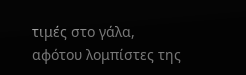τιμές στο γάλα, αφότου λομπίστες της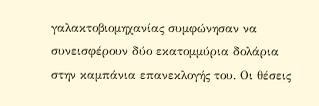γαλακτοβιομηχανίας συμφώνησαν να συνεισφέρουν δύο εκατομμύρια δολάρια στην καμπάνια επανεκλογής του. Οι θέσεις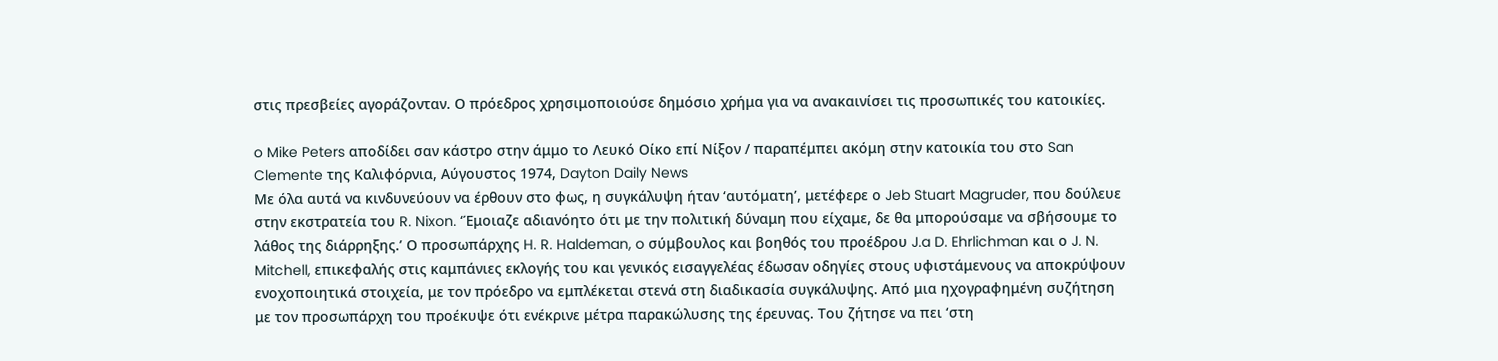στις πρεσβείες αγοράζονταν. Ο πρόεδρος χρησιμοποιούσε δημόσιο χρήμα για να ανακαινίσει τις προσωπικές του κατοικίες.

o Mike Peters αποδίδει σαν κάστρο στην άμμο το Λευκό Οίκο επί Νίξον / παραπέμπει ακόμη στην κατοικία του στο San Clemente της Καλιφόρνια, Αύγουστος 1974, Dayton Daily News
Με όλα αυτά να κινδυνεύουν να έρθουν στο φως, η συγκάλυψη ήταν ‘αυτόματη’, μετέφερε ο Jeb Stuart Magruder, που δούλευε στην εκστρατεία του R. Nixon. ‘Έμοιαζε αδιανόητο ότι με την πολιτική δύναμη που είχαμε, δε θα μπορούσαμε να σβήσουμε το λάθος της διάρρηξης.’ Ο προσωπάρχης H. R. Haldeman, o σύμβουλος και βοηθός του προέδρου J.a D. Ehrlichman και ο J. N. Mitchell, επικεφαλής στις καμπάνιες εκλογής του και γενικός εισαγγελέας έδωσαν οδηγίες στους υφιστάμενους να αποκρύψουν ενοχοποιητικά στοιχεία, με τον πρόεδρο να εμπλέκεται στενά στη διαδικασία συγκάλυψης. Από μια ηχογραφημένη συζήτηση με τον προσωπάρχη του προέκυψε ότι ενέκρινε μέτρα παρακώλυσης της έρευνας. Του ζήτησε να πει ‘στη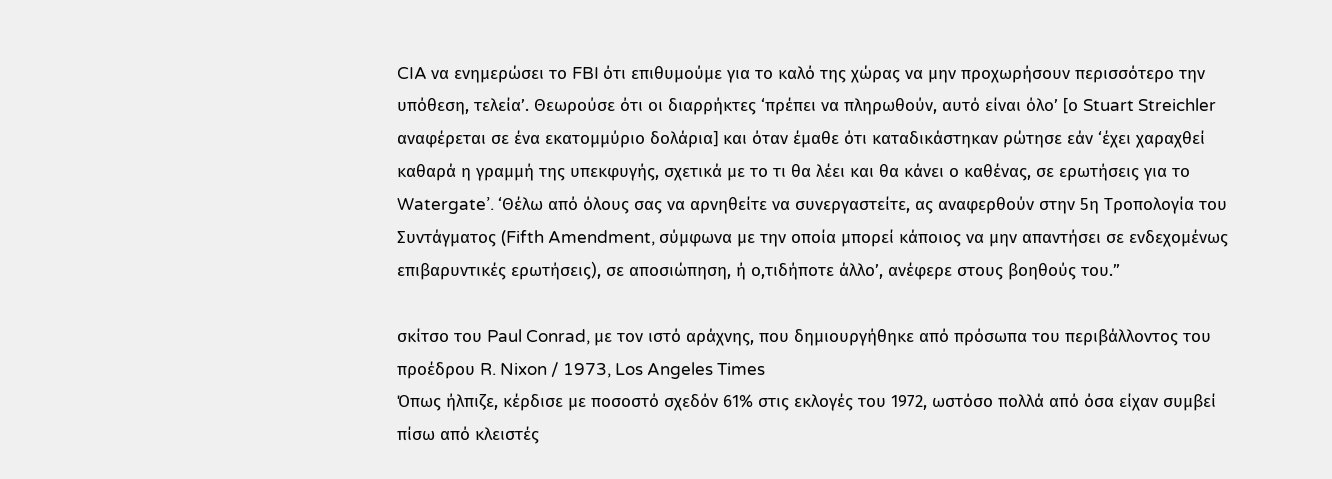CIA να ενημερώσει το FBI ότι επιθυμούμε για το καλό της χώρας να μην προχωρήσουν περισσότερο την υπόθεση, τελεία’. Θεωρούσε ότι οι διαρρήκτες ‘πρέπει να πληρωθούν, αυτό είναι όλο’ [ο Stuart Streichler αναφέρεται σε ένα εκατομμύριο δολάρια] και όταν έμαθε ότι καταδικάστηκαν ρώτησε εάν ‘έχει χαραχθεί καθαρά η γραμμή της υπεκφυγής, σχετικά με το τι θα λέει και θα κάνει ο καθένας, σε ερωτήσεις για το Watergate’. ‘Θέλω από όλους σας να αρνηθείτε να συνεργαστείτε, ας αναφερθούν στην 5η Τροπολογία του Συντάγματος (Fifth Amendment, σύμφωνα με την οποία μπορεί κάποιος να μην απαντήσει σε ενδεχομένως επιβαρυντικές ερωτήσεις), σε αποσιώπηση, ή ο,τιδήποτε άλλο’, ανέφερε στους βοηθούς του.”

σκίτσο του Paul Conrad, με τον ιστό αράχνης, που δημιουργήθηκε από πρόσωπα του περιβάλλοντος του προέδρου R. Nixon / 1973, Los Angeles Times
Όπως ήλπιζε, κέρδισε με ποσοστό σχεδόν 61% στις εκλογές του 1972, ωστόσο πολλά από όσα είχαν συμβεί πίσω από κλειστές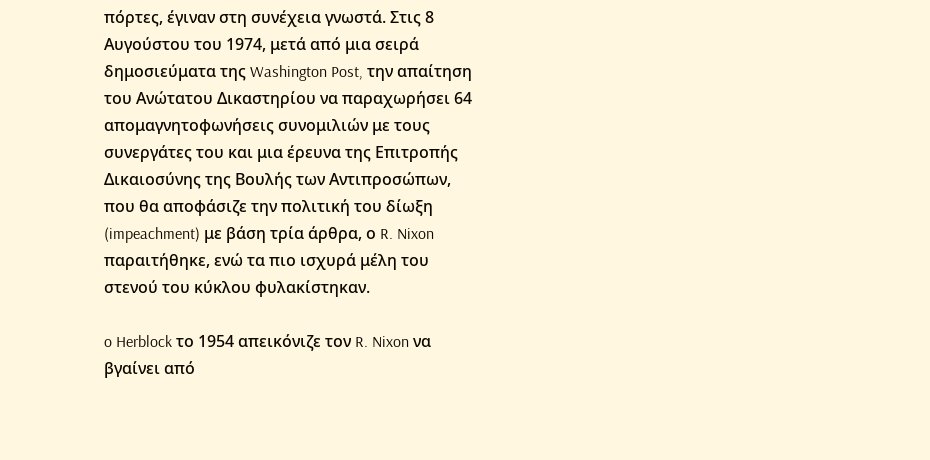πόρτες, έγιναν στη συνέχεια γνωστά. Στις 8 Αυγούστου του 1974, μετά από μια σειρά δημοσιεύματα της Washington Post, την απαίτηση του Ανώτατου Δικαστηρίου να παραχωρήσει 64 απομαγνητοφωνήσεις συνομιλιών με τους συνεργάτες του και μια έρευνα της Επιτροπής Δικαιοσύνης της Βουλής των Αντιπροσώπων, που θα αποφάσιζε την πολιτική του δίωξη (impeachment) με βάση τρία άρθρα, ο R. Nixon παραιτήθηκε, ενώ τα πιο ισχυρά μέλη του στενού του κύκλου φυλακίστηκαν.

o Herblock το 1954 απεικόνιζε τον R. Nixon να βγαίνει από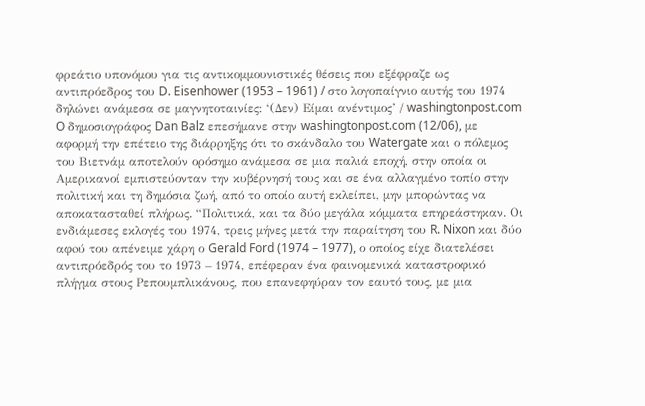φρεάτιο υπονόμου για τις αντικομμουνιστικές θέσεις που εξέφραζε ως αντιπρόεδρος του D. Eisenhower (1953 – 1961) / στο λογοπαίγνιο αυτής του 1974 δηλώνει ανάμεσα σε μαγνητοταινίες: ‘(Δεν) Είμαι ανέντιμος’ / washingtonpost.com
O δημοσιογράφος Dan Balz επεσήμανε στην washingtonpost.com (12/06), με αφορμή την επέτειο της διάρρηξης ότι το σκάνδαλο του Watergate και ο πόλεμος του Βιετνάμ αποτελούν ορόσημο ανάμεσα σε μια παλιά εποχή, στην οποία οι Αμερικανοί εμπιστεύονταν την κυβέρνησή τους και σε ένα αλλαγμένο τοπίο στην πολιτική και τη δημόσια ζωή, από το οποίο αυτή εκλείπει, μην μπορώντας να αποκατασταθεί πλήρως. “Πολιτικά, και τα δύο μεγάλα κόμματα επηρεάστηκαν. Οι ενδιάμεσες εκλογές του 1974, τρεις μήνες μετά την παραίτηση του R. Nixon και δύο αφoύ του απένειμε χάρη ο Gerald Ford (1974 – 1977), ο οποίος είχε διατελέσει αντιπρόεδρός του το 1973 – 1974, επέφεραν ένα φαινομενικά καταστροφικό πλήγμα στους Ρεπουμπλικάνους, που επανεφηύραν τον εαυτό τους, με μια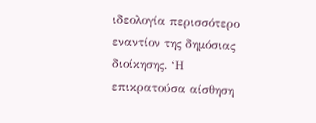ιδεολογία περισσότερο εναντίον της δημόσιας διοίκησης. ‘Η επικρατούσα αίσθηση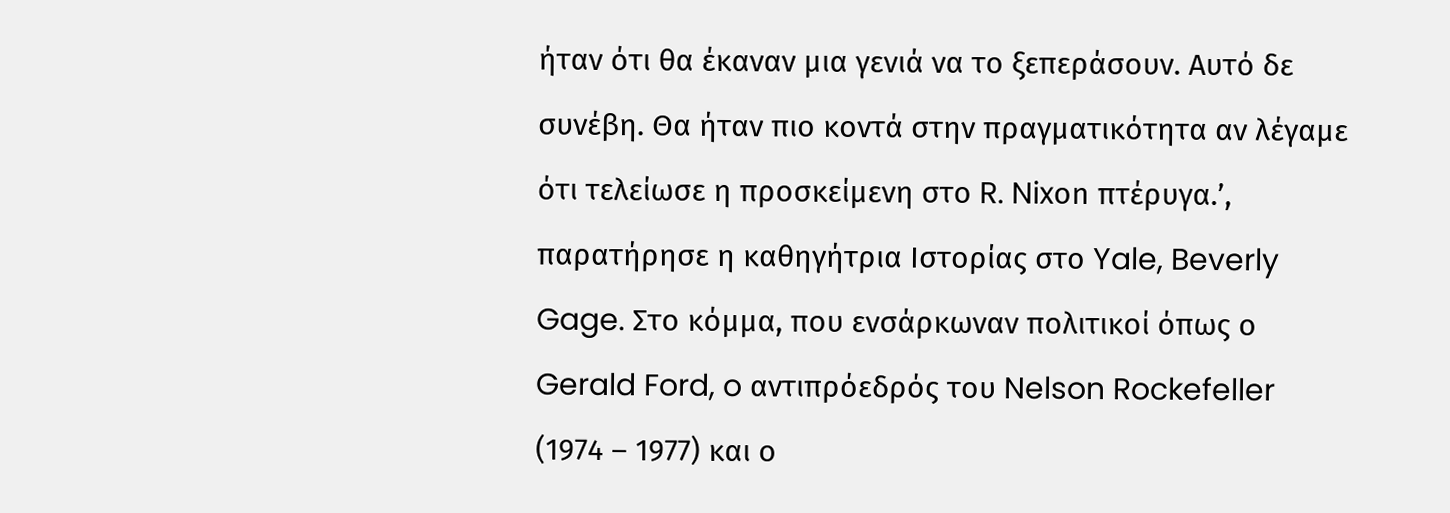ήταν ότι θα έκαναν μια γενιά να το ξεπεράσουν. Αυτό δε συνέβη. Θα ήταν πιο κοντά στην πραγματικότητα αν λέγαμε ότι τελείωσε η προσκείμενη στο R. Nixοn πτέρυγα.’, παρατήρησε η καθηγήτρια Ιστορίας στο Yale, Beverly Gage. Στo κόμμα, που ενσάρκωναν πολιτικοί όπως ο Gerald Ford, o αντιπρόεδρός του Nelson Rockefeller (1974 – 1977) και ο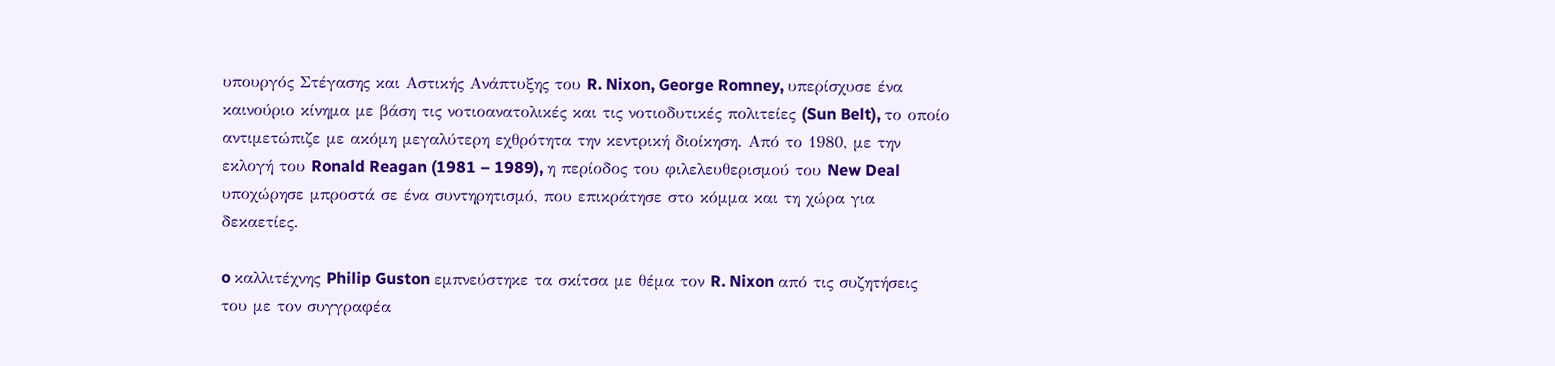υπουργός Στέγασης και Αστικής Ανάπτυξης του R. Nixon, George Romney, υπερίσχυσε ένα καινούριο κίνημα με βάση τις νοτιοανατολικές και τις νοτιοδυτικές πολιτείες (Sun Belt), το οποίο αντιμετώπιζε με ακόμη μεγαλύτερη εχθρότητα την κεντρική διοίκηση. Από το 1980, με την εκλογή του Ronald Reagan (1981 – 1989), η περίοδος του φιλελευθερισμού του New Deal υποχώρησε μπροστά σε ένα συντηρητισμό, που επικράτησε στο κόμμα και τη χώρα για δεκαετίες.

o καλλιτέχνης Philip Guston εμπνεύστηκε τα σκίτσα με θέμα τον R. Nixon από τις συζητήσεις του με τον συγγραφέα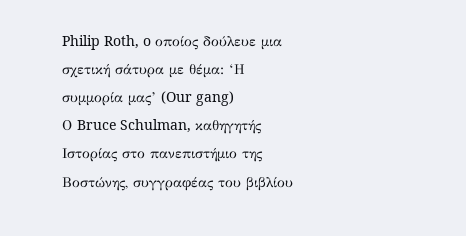Philip Roth, o οποίος δούλευε μια σχετική σάτυρα με θέμα: ‘Η συμμορία μας’ (Our gang)
Ο Bruce Schulman, καθηγητής Ιστορίας στο πανεπιστήμιο της Βοστώνης, συγγραφέας του βιβλίου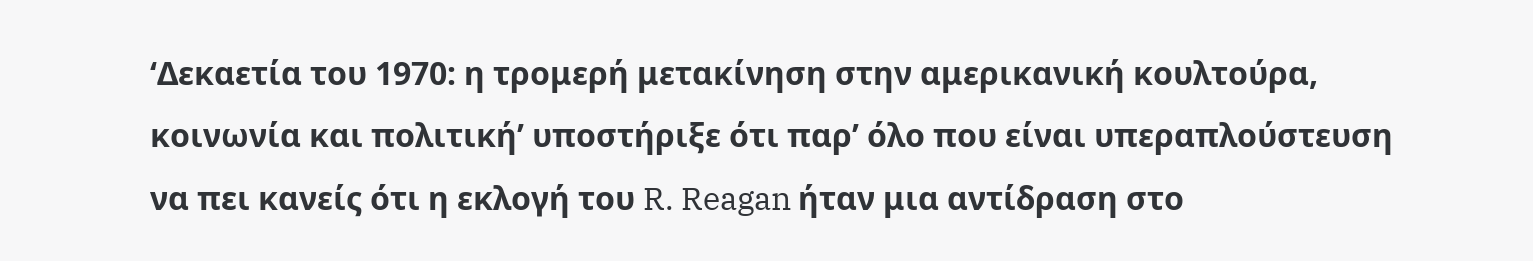‘Δεκαετία του 1970: η τρομερή μετακίνηση στην αμερικανική κουλτούρα, κοινωνία και πολιτική’ υποστήριξε ότι παρ’ όλο που είναι υπεραπλούστευση να πει κανείς ότι η εκλογή του R. Reagan ήταν μια αντίδραση στο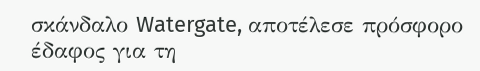σκάνδαλο Watergate, αποτέλεσε πρόσφορο έδαφος για τη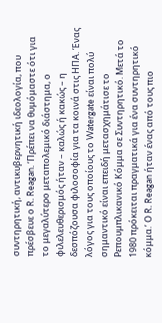συντηρητική, αντικυβερνητική ιδεολογία, που πρέσβευε ο R. Reagan. ‘Πρέπει να θυμόμαστε ότι για το μεγαλύτερο μεταπολεμικό διάστημα, ο φιλελευθερισμός ήταν – καλώς ή κακώς – η δεσπόζουσα φιλοσοφία για τα κοινά στις ΗΠΑ. Ένας λόγος για τους οποίους το Watergate είναι πολύ σημαντικό είναι επειδή μετασχημάτισε το Ρεπουμπλικανικό Κόμμα σε Συντηρητικό. Μετά το 1980 πρόκειται πραγματικά για ένα συντηρητικό κόμμα.’ Ο R. Reagan ήταν ένας από τους πιο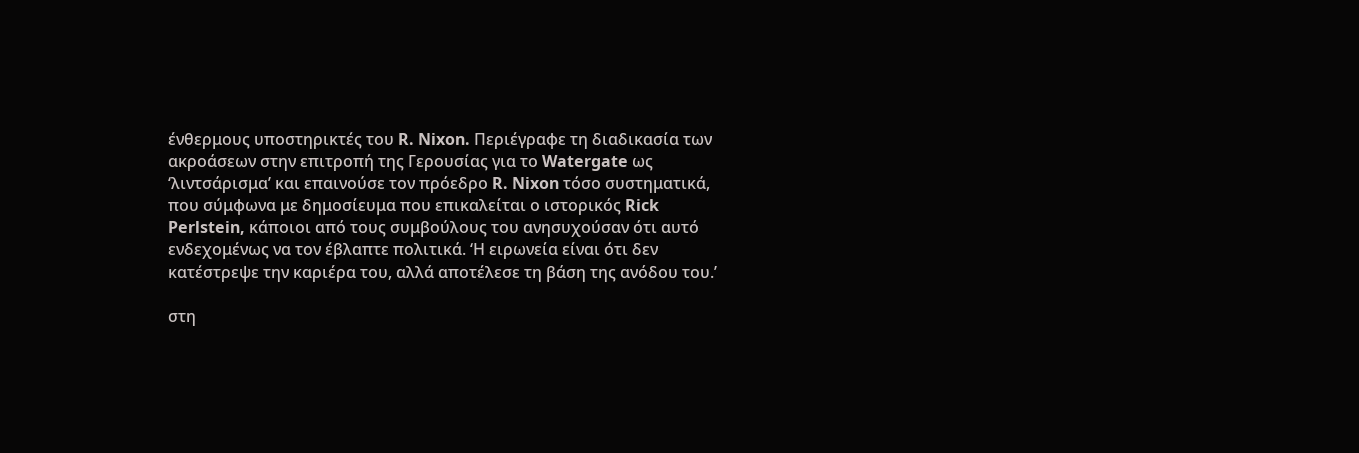ένθερμους υποστηρικτές του R. Nixon. Περιέγραφε τη διαδικασία των ακροάσεων στην επιτροπή της Γερουσίας για το Watergate ως ‘λιντσάρισμα’ και επαινούσε τον πρόεδρο R. Nixon τόσο συστηματικά, που σύμφωνα με δημοσίευμα που επικαλείται ο ιστορικός Rick Perlstein, κάποιοι από τους συμβούλους του ανησυχούσαν ότι αυτό ενδεχομένως να τον έβλαπτε πολιτικά. ‘Η ειρωνεία είναι ότι δεν κατέστρεψε την καριέρα του, αλλά αποτέλεσε τη βάση της ανόδου του.’

στη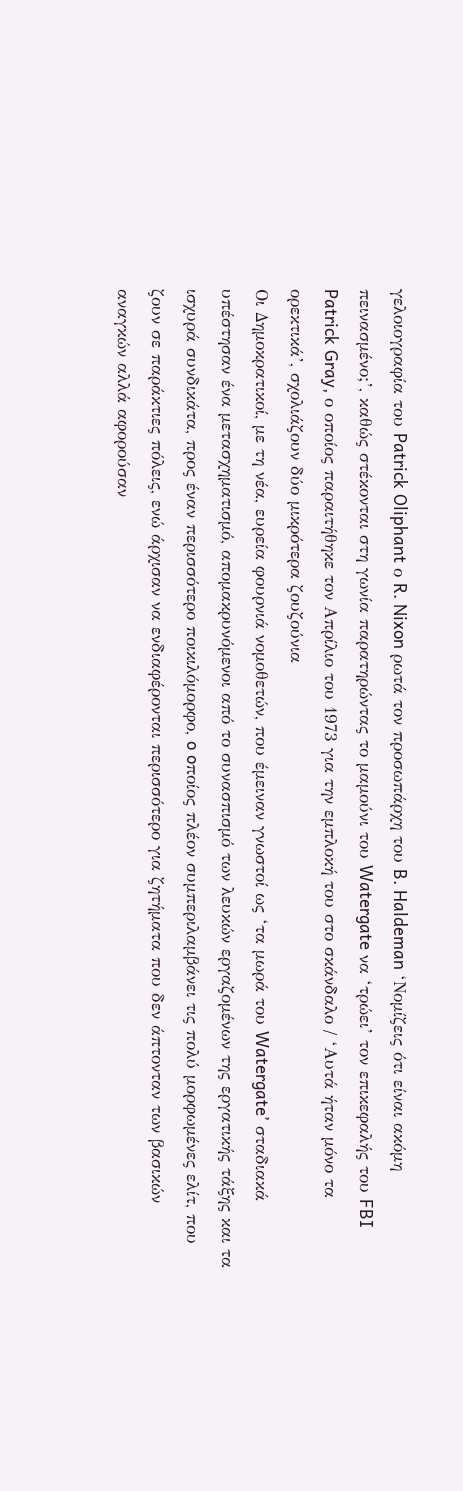γελοιογραφία του Patrick Oliphant ο R. Nixon ρωτά τον προσωπάρχη του B. Haldeman ‘Νομίζεις ότι είναι ακόμη πεινασμένο;’, καθώς στέκονται στη γωνία παρατηρώντας το μαμούνι του Watergate να ‘τρώει’ τον επικεφαλής του FBI Patrick Gray, ο οποίος παραιτήθηκε τον Απρίλιο του 1973 για την εμπλοκή του στο σκάνδαλο / ‘Αυτά ήταν μόνο τα ορεκτικά’, σχολιάζουν δύο μικρότερα ζουζούνια
Οι Δημοκρατικοί, με τη νέα, ευρεία φουρνιά νομοθετών, που έμειναν γνωστοί ως ‘τα μωρά του Watergate’ σταδιακά υπέστησαν ένα μετασχηματισμό, απομακρυνόμενοι από το συνασπισμό των λευκών εργαζομένων της εργατικής τάξης και τα ισχυρά συνδικάτα, προς έναν περισσότερο ποικιλόμορφο, o oποίος πλέον συμπεριλαμβάνει τις πολύ μορφωμένες ελίτ, που ζουν σε παράκτιες πόλεις, ενώ άρχισαν να ενδιαφέρονται περισσότερο για ζητήματα που δεν άπτονταν των βασικών αναγκών αλλά αφορούσαν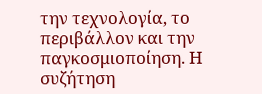την τεχνολογία, το περιβάλλον και την παγκοσμιοποίηση. Η συζήτηση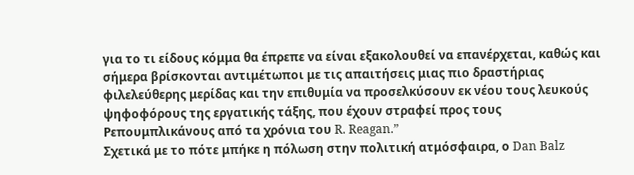για το τι είδους κόμμα θα έπρεπε να είναι εξακολουθεί να επανέρχεται, καθώς και σήμερα βρίσκονται αντιμέτωποι με τις απαιτήσεις μιας πιο δραστήριας φιλελεύθερης μερίδας και την επιθυμία να προσελκύσουν εκ νέου τους λευκούς ψηφοφόρους της εργατικής τάξης, που έχουν στραφεί προς τους Ρεπουμπλικάνους από τα χρόνια του R. Reagan.”
Σχετικά με το πότε μπήκε η πόλωση στην πολιτική ατμόσφαιρα, ο Dan Balz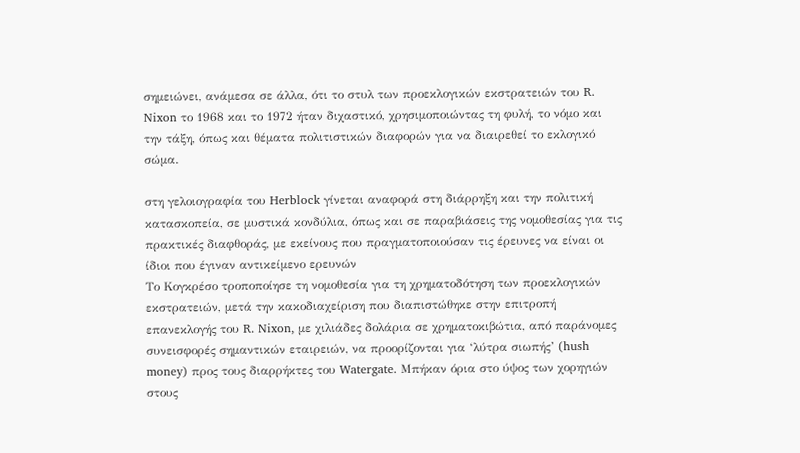σημειώνει, ανάμεσα σε άλλα, ότι το στυλ των προεκλογικών εκστρατειών του R. Nixon το 1968 και το 1972 ήταν διχαστικό, χρησιμοποιώντας τη φυλή, το νόμο και την τάξη, όπως και θέματα πολιτιστικών διαφορών για να διαιρεθεί το εκλογικό σώμα.

στη γελοιογραφία του Herblock γίνεται αναφορά στη διάρρηξη και την πολιτική κατασκοπεία, σε μυστικά κονδύλια, όπως και σε παραβιάσεις της νομοθεσίας για τις πρακτικές διαφθοράς, με εκείνους που πραγματοποιούσαν τις έρευνες να είναι οι ίδιοι που έγιναν αντικείμενο ερευνών
Το Κογκρέσο τροποποίησε τη νομοθεσία για τη χρηματοδότηση των προεκλογικών εκστρατειών, μετά την κακοδιαχείριση που διαπιστώθηκε στην επιτροπή επανεκλογής του R. Nixon, με χιλιάδες δολάρια σε χρηματοκιβώτια, από παράνομες συνεισφορές σημαντικών εταιρειών, να προορίζονται για ‘λύτρα σιωπής’ (hush money) προς τους διαρρήκτες του Watergate. Μπήκαν όρια στο ύψος των χορηγιών στους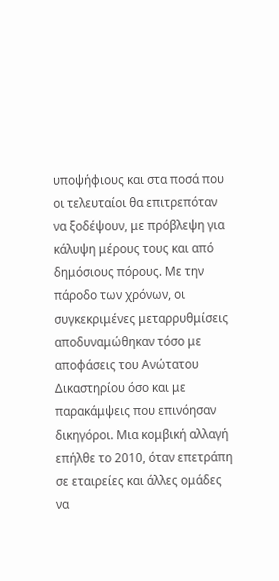υποψήφιους και στα ποσά που οι τελευταίοι θα επιτρεπόταν να ξοδέψουν, με πρόβλεψη για κάλυψη μέρους τους και από δημόσιους πόρους. Με την πάροδο των χρόνων, οι συγκεκριμένες μεταρρυθμίσεις αποδυναμώθηκαν τόσο με αποφάσεις του Ανώτατου Δικαστηρίου όσο και με παρακάμψεις που επινόησαν δικηγόροι. Μια κομβική αλλαγή επήλθε το 2010, όταν επετράπη σε εταιρείες και άλλες ομάδες να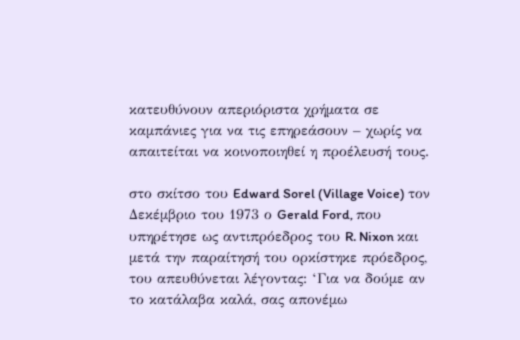κατευθύνουν απεριόριστα χρήματα σε καμπάνιες για να τις επηρεάσουν – χωρίς να απαιτείται να κοινοποιηθεί η προέλευσή τους.

στο σκίτσο του Edward Sorel (Village Voice) τον Δεκέμβριο του 1973 ο Gerald Ford, που υπηρέτησε ως αντιπρόεδρος του R. Nixon και μετά την παραίτησή του ορκίστηκε πρόεδρος, του απευθύνεται λέγοντας: ‘Για να δούμε αν το κατάλαβα καλά, σας απονέμω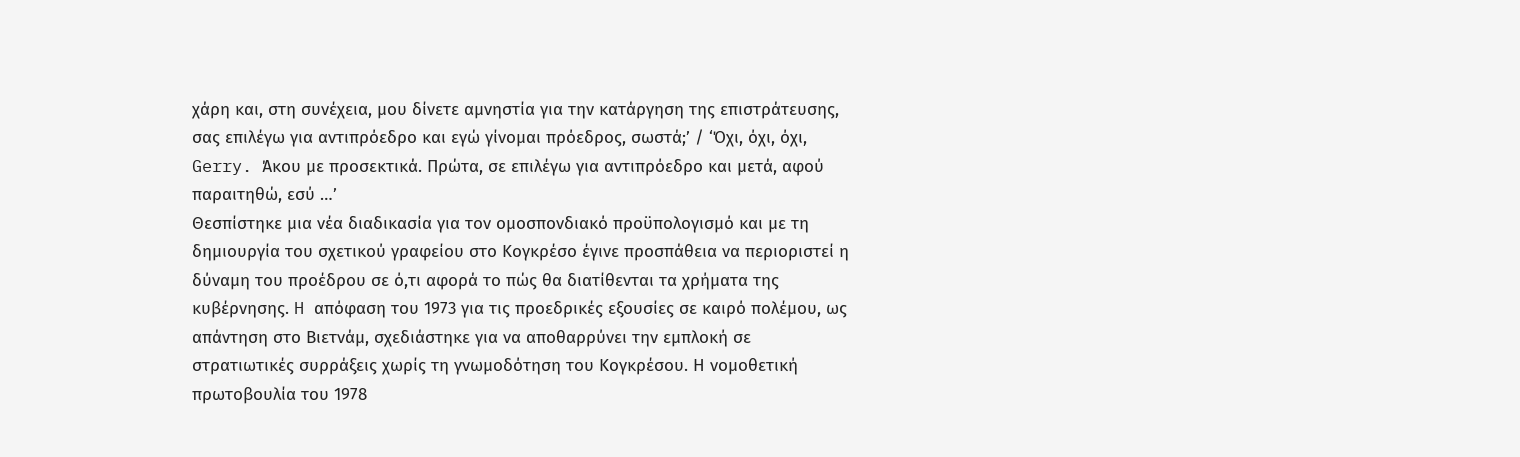χάρη και, στη συνέχεια, μου δίνετε αμνηστία για την κατάργηση της επιστράτευσης, σας επιλέγω για αντιπρόεδρο και εγώ γίνομαι πρόεδρος, σωστά;’ / ‘Όχι, όχι, όχι, Gerry. Άκου με προσεκτικά. Πρώτα, σε επιλέγω για αντιπρόεδρο και μετά, αφού παραιτηθώ, εσύ …’
Θεσπίστηκε μια νέα διαδικασία για τον ομοσπονδιακό προϋπολογισμό και με τη δημιουργία του σχετικού γραφείου στο Κογκρέσο έγινε προσπάθεια να περιοριστεί η δύναμη του προέδρου σε ό,τι αφορά το πώς θα διατίθενται τα χρήματα της κυβέρνησης. H απόφαση του 1973 για τις προεδρικές εξουσίες σε καιρό πολέμου, ως απάντηση στο Βιετνάμ, σχεδιάστηκε για να αποθαρρύνει την εμπλοκή σε στρατιωτικές συρράξεις χωρίς τη γνωμοδότηση του Κογκρέσου. Η νομοθετική πρωτοβουλία του 1978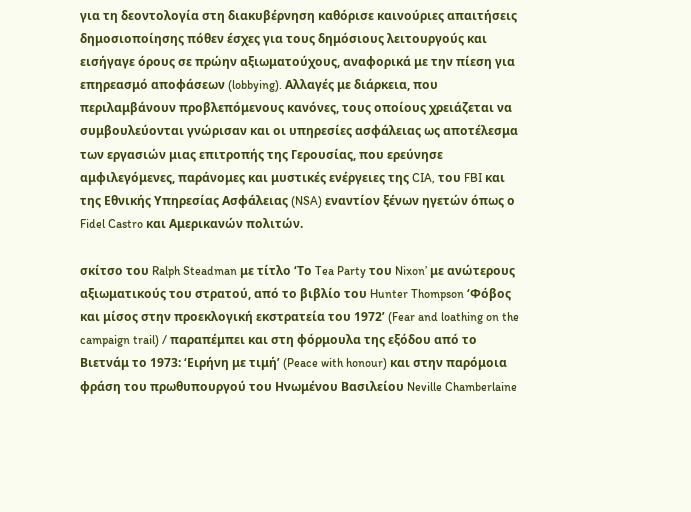για τη δεοντολογία στη διακυβέρνηση καθόρισε καινούριες απαιτήσεις δημοσιοποίησης πόθεν έσχες για τους δημόσιους λειτουργούς και εισήγαγε όρους σε πρώην αξιωματούχους, αναφορικά με την πίεση για επηρεασμό αποφάσεων (lobbying). Αλλαγές με διάρκεια, που περιλαμβάνουν προβλεπόμενους κανόνες, τους οποίους χρειάζεται να συμβουλεύονται γνώρισαν και οι υπηρεσίες ασφάλειας ως αποτέλεσμα των εργασιών μιας επιτροπής της Γερουσίας, που ερεύνησε αμφιλεγόμενες, παράνομες και μυστικές ενέργειες της CIA, του FBI και της Εθνικής Υπηρεσίας Ασφάλειας (NSA) εναντίον ξένων ηγετών όπως ο Fidel Castro και Αμερικανών πολιτών.

σκίτσο του Ralph Steadman με τίτλο ‘Το Tea Party του Nixon’ με ανώτερους αξιωματικούς του στρατού, από το βιβλίο του Hunter Thompson ‘Φόβος και μίσος στην προεκλογική εκστρατεία του 1972’ (Fear and loathing on the campaign trail) / παραπέμπει και στη φόρμουλα της εξόδου από το Βιετνάμ το 1973: ‘Ειρήνη με τιμή’ (Peace with honour) και στην παρόμοια φράση του πρωθυπουργού του Ηνωμένου Βασιλείου Neville Chamberlaine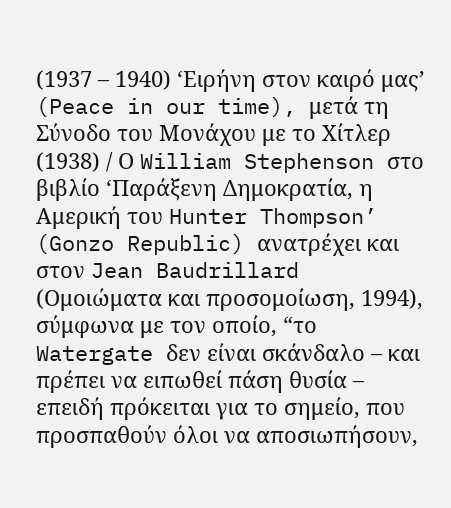(1937 – 1940) ‘Ειρήνη στον καιρό μας’ (Peace in our time), μετά τη Σύνοδο του Μονάχου με το Χίτλερ (1938) / Ο William Stephenson στο βιβλίο ‘Παράξενη Δημοκρατία, η Αμερική του Hunter Thompson’ (Gonzo Republic) ανατρέχει και στον Jean Baudrillard (Ομοιώματα και προσομοίωση, 1994), σύμφωνα με τον οποίο, “το Watergate δεν είναι σκάνδαλο – και πρέπει να ειπωθεί πάση θυσία – επειδή πρόκειται για το σημείο, που προσπαθούν όλοι να αποσιωπήσουν,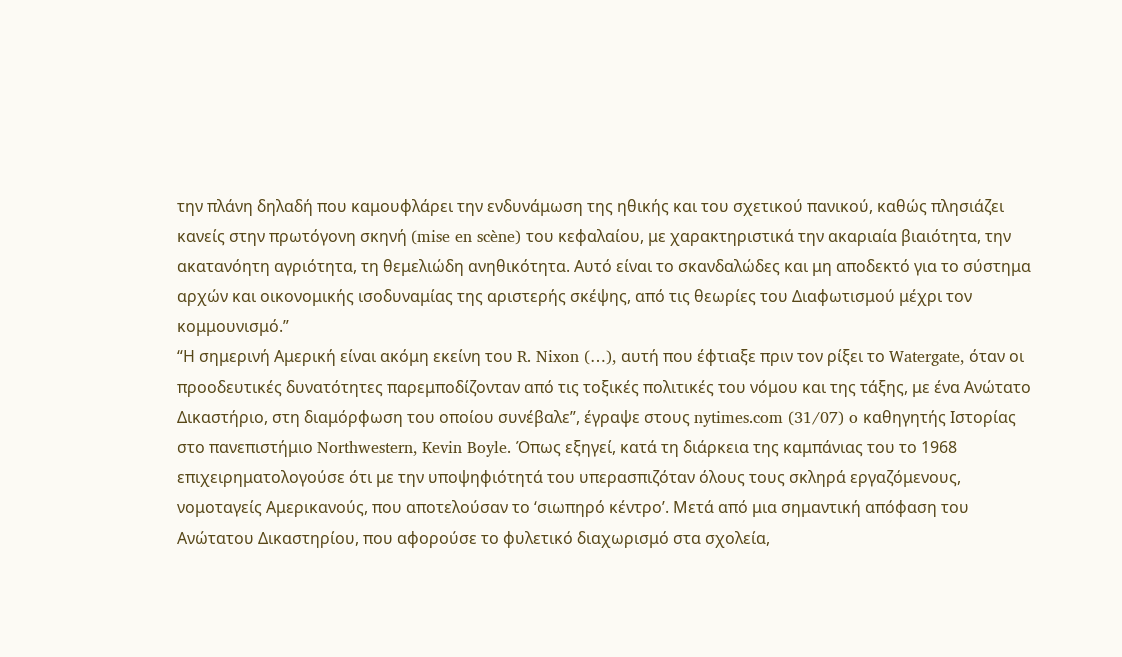την πλάνη δηλαδή που καμουφλάρει την ενδυνάμωση της ηθικής και του σχετικού πανικού, καθώς πλησιάζει κανείς στην πρωτόγονη σκηνή (mise en scène) του κεφαλαίου, με χαρακτηριστικά την ακαριαία βιαιότητα, την ακατανόητη αγριότητα, τη θεμελιώδη ανηθικότητα. Αυτό είναι το σκανδαλώδες και μη αποδεκτό για το σύστημα αρχών και οικονομικής ισοδυναμίας της αριστερής σκέψης, από τις θεωρίες του Διαφωτισμού μέχρι τον κομμουνισμό.”
“Η σημερινή Αμερική είναι ακόμη εκείνη του R. Nixon (…), αυτή που έφτιαξε πριν τον ρίξει το Watergate, όταν οι προοδευτικές δυνατότητες παρεμποδίζονταν από τις τοξικές πολιτικές του νόμου και της τάξης, με ένα Ανώτατο Δικαστήριο, στη διαμόρφωση του οποίου συνέβαλε”, έγραψε στους nytimes.com (31/07) o καθηγητής Ιστορίας στο πανεπιστήμιο Northwestern, Kevin Boyle. Όπως εξηγεί, κατά τη διάρκεια της καμπάνιας του το 1968 επιχειρηματολογούσε ότι με την υποψηφιότητά του υπερασπιζόταν όλους τους σκληρά εργαζόμενους, νομοταγείς Αμερικανούς, που αποτελούσαν το ‘σιωπηρό κέντρο’. Μετά από μια σημαντική απόφαση του Ανώτατου Δικαστηρίου, που αφορούσε το φυλετικό διαχωρισμό στα σχολεία,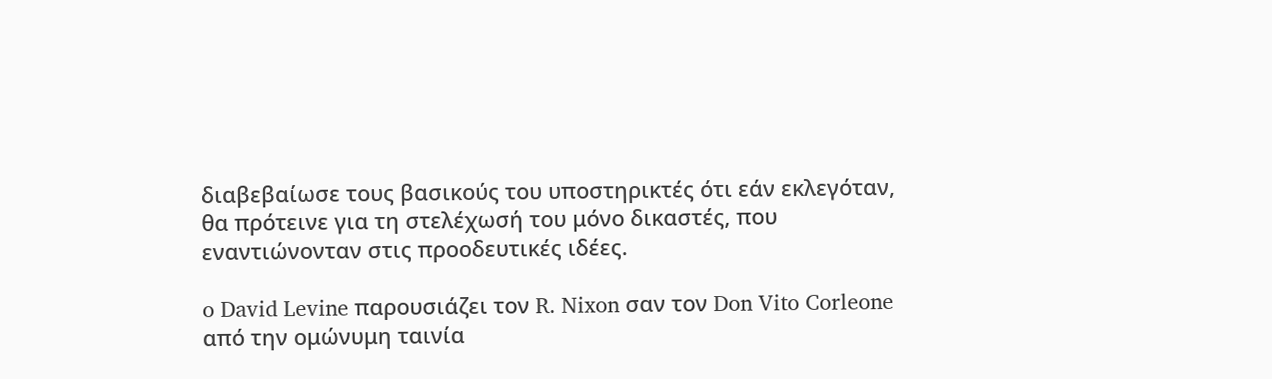διαβεβαίωσε τους βασικούς του υποστηρικτές ότι εάν εκλεγόταν, θα πρότεινε για τη στελέχωσή του μόνο δικαστές, που εναντιώνονταν στις προοδευτικές ιδέες.

o David Levine παρουσιάζει τον R. Nixon σαν τον Don Vito Corleone από την ομώνυμη ταινία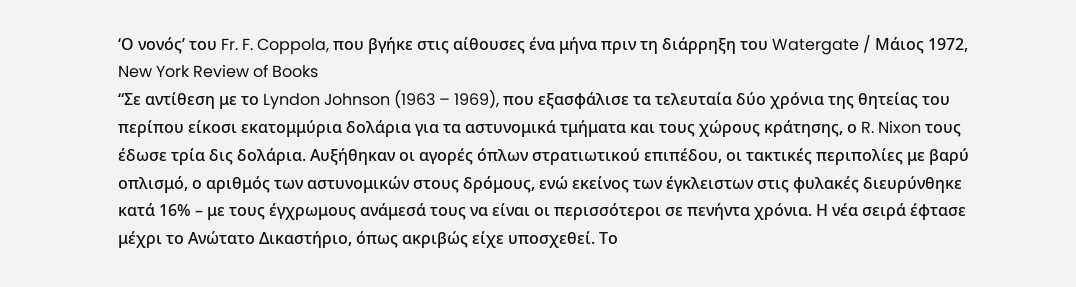‘Ο νονός’ του Fr. F. Coppola, που βγήκε στις αίθουσες ένα μήνα πριν τη διάρρηξη του Watergate / Μάιος 1972, New York Review of Books
“Σε αντίθεση με το Lyndon Johnson (1963 – 1969), που εξασφάλισε τα τελευταία δύο χρόνια της θητείας του περίπου είκοσι εκατομμύρια δολάρια για τα αστυνομικά τμήματα και τους χώρους κράτησης, ο R. Nixon τους έδωσε τρία δις δολάρια. Αυξήθηκαν οι αγορές όπλων στρατιωτικού επιπέδου, οι τακτικές περιπολίες με βαρύ οπλισμό, ο αριθμός των αστυνομικών στους δρόμους, ενώ εκείνος των έγκλειστων στις φυλακές διευρύνθηκε κατά 16% – με τους έγχρωμους ανάμεσά τους να είναι οι περισσότεροι σε πενήντα χρόνια. Η νέα σειρά έφτασε μέχρι το Ανώτατο Δικαστήριο, όπως ακριβώς είχε υποσχεθεί. Τo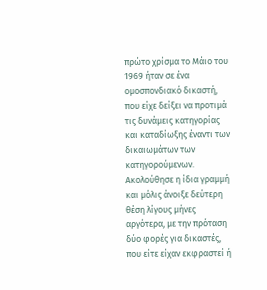πρώτο χρίσμα το Μάιο του 1969 ήταν σε ένα ομοσπονδιακό δικαστή, που είχε δείξει να προτιμά τις δυνάμεις κατηγορίας και καταδίωξης έναντι των δικαιωμάτων των κατηγορούμενων. Ακολούθησε η ίδια γραμμή και μόλις άνοιξε δεύτερη θέση λίγους μήνες αργότερα, με την πρόταση δύο φορές για δικαστές, που είτε είχαν εκφραστεί ή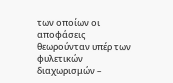των οποίων οι αποφάσεις θεωρούνταν υπέρ των φυλετικών διαχωρισμών –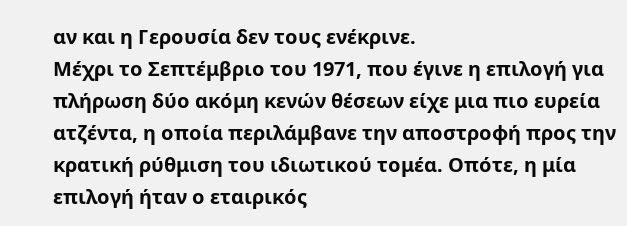αν και η Γερουσία δεν τους ενέκρινε.
Μέχρι το Σεπτέμβριο του 1971, που έγινε η επιλογή για πλήρωση δύο ακόμη κενών θέσεων είχε μια πιο ευρεία ατζέντα, η οποία περιλάμβανε την αποστροφή προς την κρατική ρύθμιση του ιδιωτικού τομέα. Oπότε, η μία επιλογή ήταν ο εταιρικός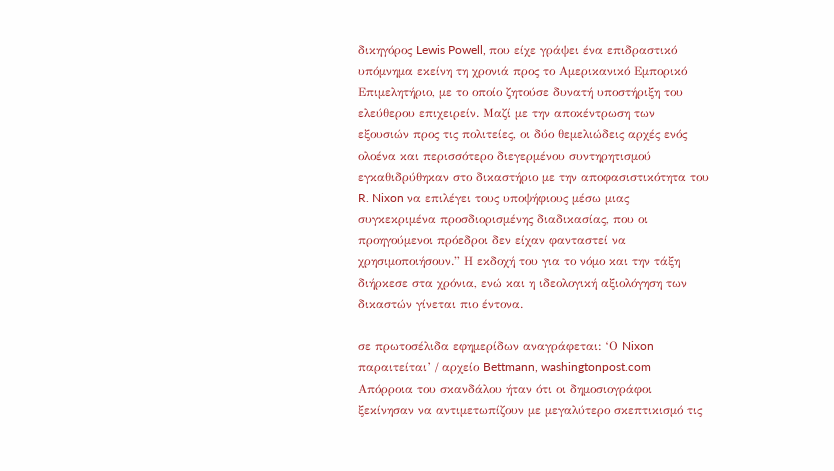δικηγόρος Lewis Powell, που είχε γράψει ένα επιδραστικό υπόμνημα εκείνη τη χρονιά προς το Αμερικανικό Εμπορικό Επιμελητήριο, με το οποίο ζητούσε δυνατή υποστήριξη του ελεύθερου επιχειρείν. Μαζί με την αποκέντρωση των εξουσιών προς τις πολιτείες, οι δύο θεμελιώδεις αρχές ενός ολοένα και περισσότερο διεγερμένου συντηρητισμού εγκαθιδρύθηκαν στο δικαστήριο με την αποφασιστικότητα του R. Nixon να επιλέγει τους υποψήφιους μέσω μιας συγκεκριμένα προσδιορισμένης διαδικασίας, που οι προηγούμενοι πρόεδροι δεν είχαν φανταστεί να χρησιμοποιήσουν.” Η εκδοχή του για το νόμο και την τάξη διήρκεσε στα χρόνια, ενώ και η ιδεολογική αξιολόγηση των δικαστών γίνεται πιο έντονα.

σε πρωτοσέλιδα εφημερίδων αναγράφεται: ‘Ο Nixon παραιτείται’ / αρχείο Bettmann, washingtonpost.com
Απόρροια του σκανδάλου ήταν ότι οι δημοσιογράφοι ξεκίνησαν να αντιμετωπίζουν με μεγαλύτερο σκεπτικισμό τις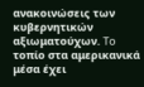ανακοινώσεις των κυβερνητικών αξιωματούχων. To τοπίο στα αμερικανικά μέσα έχει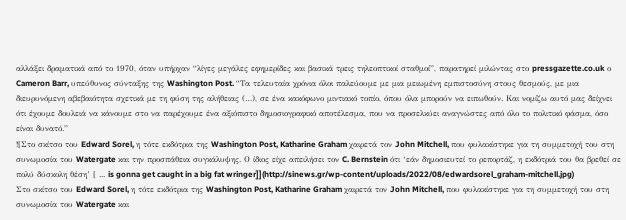αλλάξει δραματικά από το 1970, όταν υπήρχαν “λίγες μεγάλες εφημερίδες και βασικά τρεις τηλεοπτικοί σταθμοί”, παρατηρεί μιλώντας στο pressgazette.co.uk ο Cameron Barr, υπεύθυνος σύνταξης της Washington Post. “Τα τελευταία χρόνια όλοι παλεύουμε με μια μειωμένη εμπιστοσύνη στους θεσμούς, με μια διευρυνόμενη αβεβαιότητα σχετικά με τη φύση της αλήθειας (…), σε ένα κακόφωνο μιντιακό τοπίο, όπου όλα μπορούν να ειπωθούν. Και νομίζω αυτό μας δείχνει ότι έχουμε δουλειά να κάνουμε στο να παρέχουμε ένα αξιόπιστο δημοσιογραφικό αποτέλεσμα, που να προσελκύει αναγνώστες από όλο το πολιτικό φάσμα, όσο είναι δυνατό.”
![Στο σκίτσο του Edward Sorel, η τότε εκδότρια της Washington Post, Katharine Graham χαιρετά τον John Mitchell, που φυλακίστηκε για τη συμμετοχή του στη συνωμοσία του Watergate και την προσπάθεια συγκάλυψης. Ο ίδιος είχε απειλήσει τον C. Bernstein ότι ‘εάν δημοσιευτεί το ρεπορτάζ, η εκδότριά του θα βρεθεί σε πολύ δύσκολη θέση’ [ ... is gonna get caught in a big fat wringer]](http://sinews.gr/wp-content/uploads/2022/08/edwardsorel_graham-mitchell.jpg)
Στο σκίτσο του Edward Sorel, η τότε εκδότρια της Washington Post, Katharine Graham χαιρετά τον John Mitchell, που φυλακίστηκε για τη συμμετοχή του στη συνωμοσία του Watergate και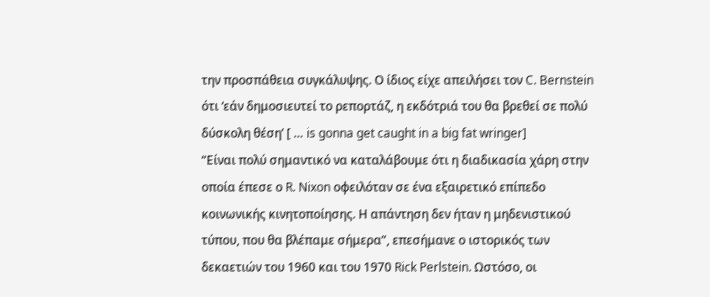την προσπάθεια συγκάλυψης. Ο ίδιος είχε απειλήσει τον C. Bernstein ότι ‘εάν δημοσιευτεί το ρεπορτάζ, η εκδότριά του θα βρεθεί σε πολύ δύσκολη θέση’ [ … is gonna get caught in a big fat wringer]
“Είναι πολύ σημαντικό να καταλάβουμε ότι η διαδικασία χάρη στην οποία έπεσε ο R. Nixon οφειλόταν σε ένα εξαιρετικό επίπεδο κoινωνικής κινητοποίησης. Η απάντηση δεν ήταν η μηδενιστικού τύπου, που θα βλέπαμε σήμερα”, επεσήμανε ο ιστορικός των δεκαετιών του 1960 και του 1970 Rick Perlstein. Ωστόσο, οι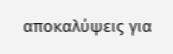αποκαλύψεις για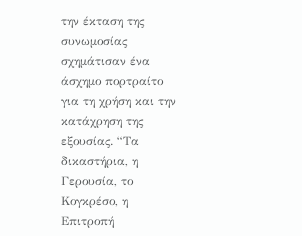την έκταση της συνωμοσίας σχημάτισαν ένα άσχημο πορτραίτο για τη χρήση και την κατάχρηση της εξουσίας. “Τα δικαστήρια, η Γερουσία, το Κογκρέσο, η Επιτροπή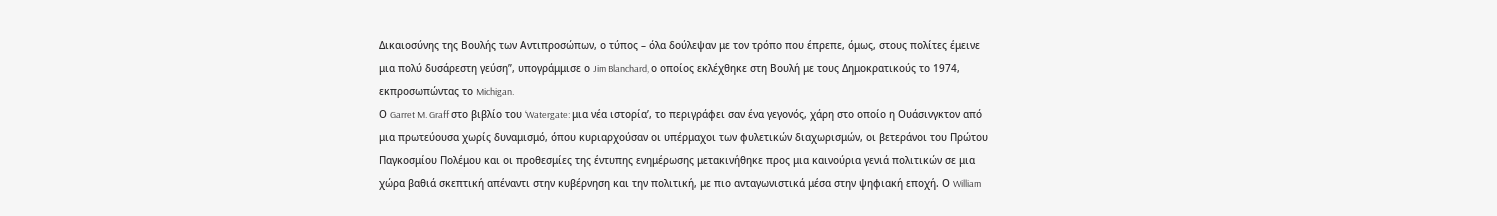Δικαιοσύνης της Βουλής των Αντιπροσώπων, ο τύπος – όλα δούλεψαν με τον τρόπο που έπρεπε, όμως, στους πολίτες έμεινε μια πολύ δυσάρεστη γεύση”, υπογράμμισε ο Jim Blanchard, ο οποίος εκλέχθηκε στη Βουλή με τους Δημοκρατικούς το 1974, εκπροσωπώντας το Michigan.
Ο Garret M. Graff στο βιβλίο του ‘Watergate: μια νέα ιστορία’, το περιγράφει σαν ένα γεγονός, χάρη στο οποίο η Ουάσινγκτον από μια πρωτεύουσα χωρίς δυναμισμό, όπου κυριαρχούσαν οι υπέρμαχοι των φυλετικών διαχωρισμών, οι βετεράνοι του Πρώτου Παγκοσμίου Πολέμου και οι προθεσμίες της έντυπης ενημέρωσης μετακινήθηκε προς μια καινούρια γενιά πολιτικών σε μια χώρα βαθιά σκεπτική απέναντι στην κυβέρνηση και την πολιτική, με πιο ανταγωνιστικά μέσα στην ψηφιακή εποχή. Ο William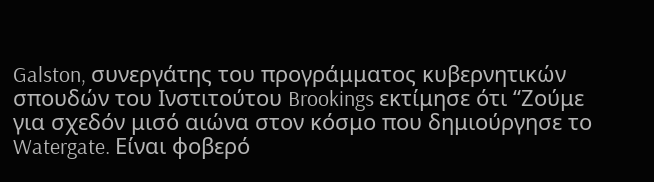Galston, συνεργάτης του προγράμματος κυβερνητικών σπουδών του Ινστιτούτου Brookings εκτίμησε ότι “Ζούμε για σχεδόν μισό αιώνα στον κόσμο που δημιούργησε το Watergate. Είναι φοβερό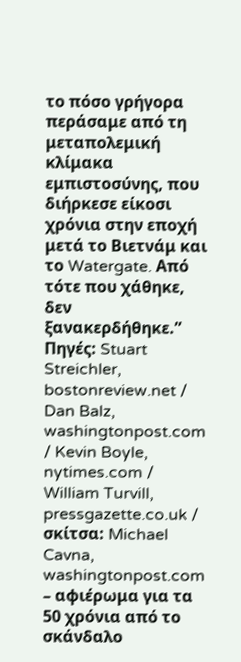το πόσο γρήγορα περάσαμε από τη μεταπολεμική κλίμακα εμπιστοσύνης, που διήρκεσε είκοσι χρόνια στην εποχή μετά το Βιετνάμ και το Watergate. Από τότε που χάθηκε, δεν ξανακερδήθηκε.”
Πηγές: Stuart Streichler, bostonreview.net / Dan Balz, washingtonpost.com / Kevin Boyle, nytimes.com / William Turvill, pressgazette.co.uk / σκίτσα: Michael Cavna, washingtonpost.com – αφιέρωμα για τα 50 χρόνια από το σκάνδαλο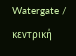Watergate / κεντρική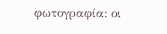φωτογραφία: οι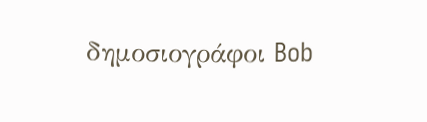δημοσιογράφοι Bob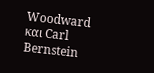Woodward και Carl Bernstein